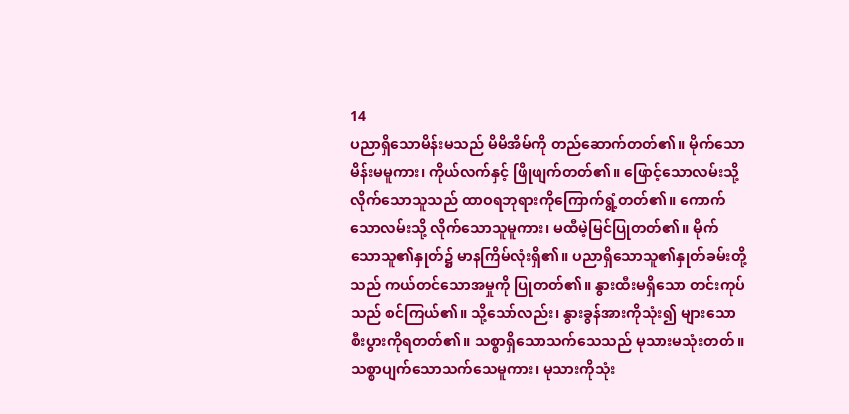14
ပညာရှိသောမိန်းမသည် မိမိအိမ်ကို တည်ဆောက်တတ်၏။ မိုက်သောမိန်းမမူကား၊ ကိုယ်လက်နှင့် ဖြိုဖျက်တတ်၏။ ဖြောင့်သောလမ်းသို့ လိုက်သောသူသည် ထာဝရဘုရားကိုကြောက်ရွံ့တတ်၏။ ကောက်သောလမ်းသို့ လိုက်သောသူမူကား၊ မထီမဲ့မြင်ပြုတတ်၏။ မိုက်သောသူ၏နှုတ်၌ မာနကြိမ်လုံးရှိ၏။ ပညာရှိသောသူ၏နှုတ်ခမ်းတို့သည် ကယ်တင်သောအမှုကို ပြုတတ်၏။ နွားထီးမရှိသော တင်းကုပ်သည် စင်ကြယ်၏။ သို့သော်လည်း၊ နွားခွန်အားကိုသုံး၍ များသောစီးပွားကိုရတတ်၏။ သစ္စာရှိသောသက်သေသည် မုသားမသုံးတတ်။ သစ္စာပျက်သောသက်သေမူကား၊ မုသားကိုသုံး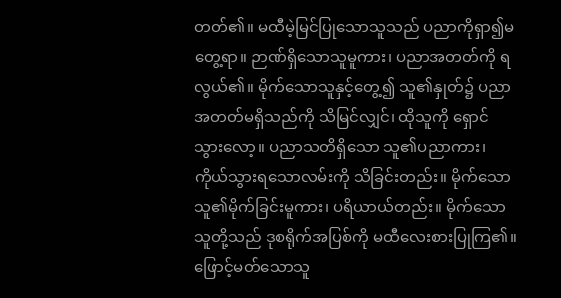တတ်၏။ မထီမဲ့မြင်ပြုသောသူသည် ပညာကိုရှာ၍မတွေ့ရာ။ ဉာဏ်ရှိသောသူမူကား၊ ပညာအတတ်ကို ရလွယ်၏။ မိုက်သောသူနှင့်တွေ့၍ သူ၏နှုတ်၌ ပညာအတတ်မရှိသည်ကို သိမြင်လျှင်၊ ထိုသူကို ရှောင်သွားလော့။ ပညာသတိရှိသော သူ၏ပညာကား၊ ကိုယ်သွားရသောလမ်းကို သိခြင်းတည်း။ မိုက်သောသူ၏မိုက်ခြင်းမူကား၊ ပရိယာယ်တည်း။ မိုက်သောသူတို့သည် ဒုစရိုက်အပြစ်ကို မထီလေးစားပြုကြ၏။ ဖြောင့်မတ်သောသူ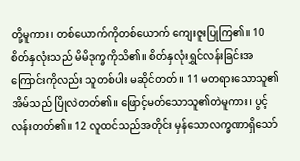တို့မူကား၊ တစ်ယောက်ကိုတစ်ယောက် ကျေးဇူးပြုကြ၏။ 10 စိတ်နှလုံးသည် မိမိဒုက္ခကိုသိ၏။ စိတ်နှလုံးရွှင်လန်းခြင်းအကြောင်းကိုလည်း သူတစ်ပါး မဆိုင်တတ်။ 11 မတရားသောသူ၏အိမ်သည် ပြိုလဲတတ်၏။ ဖြောင့်မတ်သောသူ၏တဲမူကား၊ ပွင့်လန်းတတ်၏။ 12 လူထင်သည်အတိုင်း မှန်သောလက္ခဏာရှိသော်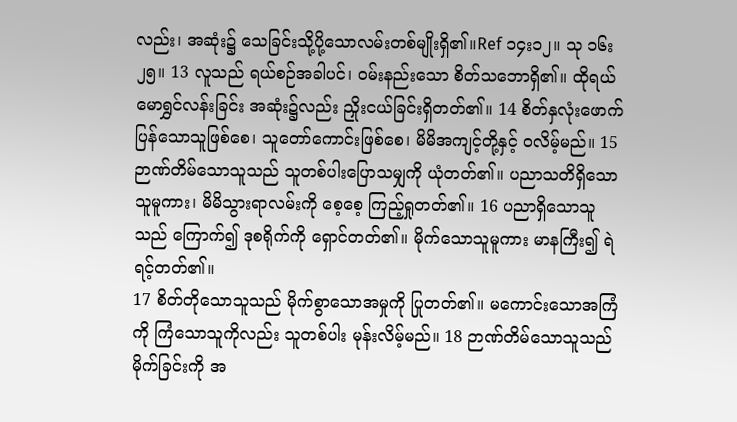လည်း၊ အဆုံး၌ သေခြင်းသို့ပို့သောလမ်းတစ်မျိုးရှိ၏။Ref ၁၄း၁၂။ သု ၁၆း၂၅။ 13 လူသည် ရယ်စဉ်အခါပင်၊ ဝမ်းနည်းသော စိတ်သဘောရှိ၏။ ထိုရယ်မောရွှင်လန်းခြင်း အဆုံး၌လည်း ညှိုးငယ်ခြင်းရှိတတ်၏။ 14 စိတ်နှလုံးဖောက်ပြန်သောသူဖြစ်စေ၊ သူတော်ကောင်းဖြစ်စေ၊ မိမိအကျင့်တို့နှင့် ဝလိမ့်မည်။ 15 ဉာဏ်တိမ်သောသူသည် သူတစ်ပါးပြောသမျှကို ယုံတတ်၏။ ပညာသတိရှိသောသူမူကား၊ မိမိသွားရာလမ်းကို စေ့စေ့ ကြည့်ရှုတတ်၏။ 16 ပညာရှိသောသူသည် ကြောက်၍ ဒုစရိုက်ကို ရှောင်တတ်၏။ မိုက်သောသူမူကား မာနကြီး၍ ရဲရင့်တတ်၏။
17 စိတ်တိုသောသူသည် မိုက်စွာသောအမှုကို ပြုတတ်၏။ မကောင်းသောအကြံကို ကြံသောသူကိုလည်း သူတစ်ပါး မုန်းလိမ့်မည်။ 18 ဉာဏ်တိမ်သောသူသည် မိုက်ခြင်းကို အ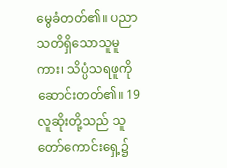မွေခံတတ်၏။ ပညာသတိရှိသောသူမူကား၊ သိပ္ပံသရဖူကို ဆောင်းတတ်၏။ 19 လူဆိုးတို့သည် သူတော်ကောင်းရှေ့၌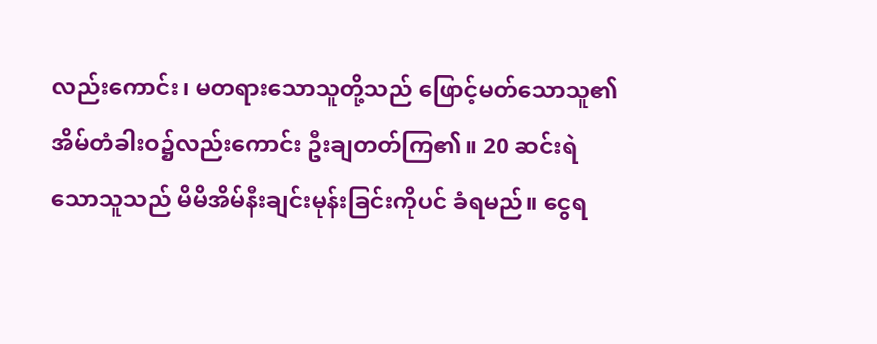လည်းကောင်း၊ မတရားသောသူတို့သည် ဖြောင့်မတ်သောသူ၏ အိမ်တံခါးဝ၌လည်းကောင်း ဦးချတတ်ကြ၏။ 20 ဆင်းရဲသောသူသည် မိမိအိမ်နီးချင်းမုန်းခြင်းကိုပင် ခံရမည်။ ငွေရ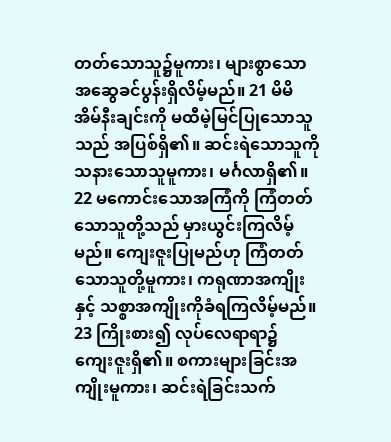တတ်သောသူ၌မူကား၊ များစွာသော အဆွေခင်ပွန်းရှိလိမ့်မည်။ 21 မိမိအိမ်နီးချင်းကို မထီမဲ့မြင်ပြုသောသူသည် အပြစ်ရှိ၏။ ဆင်းရဲသောသူကို သနားသောသူမူကား၊ မင်္ဂလာရှိ၏။ 22 မကောင်းသောအကြံကို ကြံတတ်သောသူတို့သည် မှားယွင်းကြလိမ့်မည်။ ကျေးဇူးပြုမည်ဟု ကြံတတ်သောသူတို့မူကား၊ ကရုဏာအကျိုးနှင့် သစ္စာအကျိုးကိုခံရကြလိမ့်မည်။ 23 ကြိုးစား၍ လုပ်လေရာရာ၌ ကျေးဇူးရှိ၏။ စကားများခြင်းအကျိုးမူကား၊ ဆင်းရဲခြင်းသက်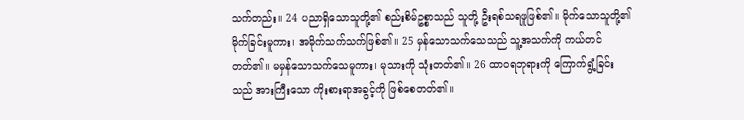သက်တည်း။ 24 ပညာရှိသောသူတို့၏ စည်းစိမ်ဥစ္စာသည် သူတို့ ဦးရစ်သရဖူဖြစ်၏။ မိုက်သောသူတို့၏မိုက်ခြင်းမူကား၊ အမိုက်သက်သက်ဖြစ်၏။ 25 မှန်သောသက်သေသည် သူ့အသက်ကို ကယ်တင်တတ်၏။ မမှန်သောသက်သေမူကား၊ မုသားကို သုံးတတ်၏။ 26 ထာဝရဘုရားကို ကြောက်ရွံ့ခြင်းသည် အားကြီးသော ကိုးစားရာအခွင့်ကို ဖြစ်စေတတ်၏။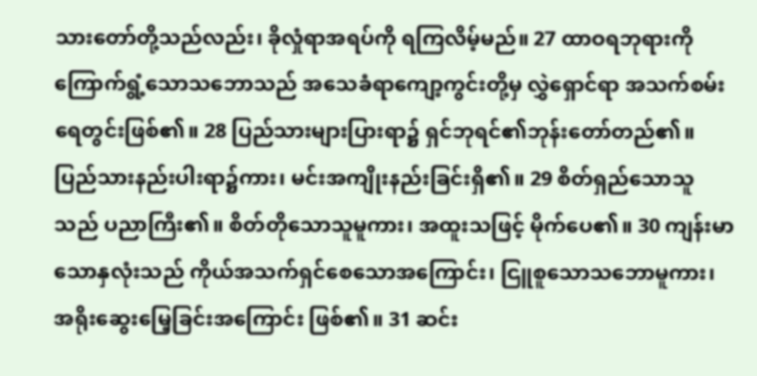သားတော်တို့သည်လည်း၊ ခိုလှုံရာအရပ်ကို ရကြလိမ့်မည်။ 27 ထာဝရဘုရားကို ကြောက်ရွံ့သောသဘောသည် အသေခံရာကျော့ကွင်းတို့မှ လွှဲရှောင်ရာ အသက်စမ်းရေတွင်းဖြစ်၏။ 28 ပြည်သားများပြားရာ၌ ရှင်ဘုရင်၏ဘုန်းတော်တည်၏။ ပြည်သားနည်းပါးရာ၌ကား၊ မင်းအကျိုးနည်းခြင်းရှိ၏။ 29 စိတ်ရှည်သောသူသည် ပညာကြီး၏။ စိတ်တိုသောသူမူကား၊ အထူးသဖြင့် မိုက်ပေ၏။ 30 ကျန်းမာသောနှလုံးသည် ကိုယ်အသက်ရှင်စေသောအကြောင်း၊ ငြူစူသောသဘောမူကား၊ အရိုးဆွေးမြေ့ခြင်းအကြောင်း ဖြစ်၏။ 31 ဆင်း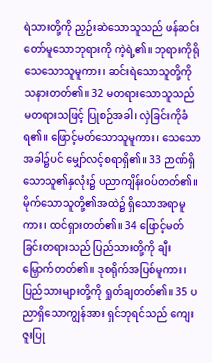ရဲသားတို့ကို ညှဉ်းဆဲသောသူသည် ဖန်ဆင်းတော်မူသောဘုရားကို ကဲ့ရဲ့၏။ ဘုရားကိုရိုသေသောသူမူကား၊ ဆင်းရဲသောသူတို့ကို သနားတတ်၏။ 32 မတရားသောသူသည် မတရားသဖြင့် ပြုစဉ်အခါ၊ လှဲခြင်းကိုခံရ၏။ ဖြောင့်မတ်သောသူမူကား၊ သေသောအခါ၌ပင် မျှော်လင့်စရာရှိ၏။ 33 ဉာဏ်ရှိသောသူ၏နှလုံး၌ ပညာကျိန်းဝပ်တတ်၏။ မိုက်သောသူတို့၏အထဲ၌ ရှိသောအရာမူကား၊ ထင်ရှားတတ်၏။ 34 ဖြောင့်မတ်ခြင်းတရားသည် ပြည်သားတို့ကို ချီးမြှောက်တတ်၏။ ဒုစရိုက်အပြစ်မူကား၊ ပြည်သားများတို့ကို ရှုတ်ချတတ်၏။ 35 ပညာရှိသောကျွန်အား ရှင်ဘုရင်သည် ကျေးဇူးပြု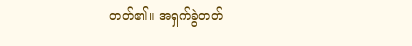တတ်၏။ အရှက်ခွဲတတ်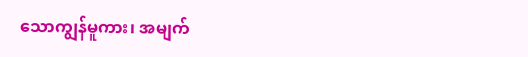သောကျွန်မူကား၊ အမျက်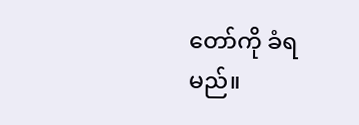တော်ကို ခံရမည်။